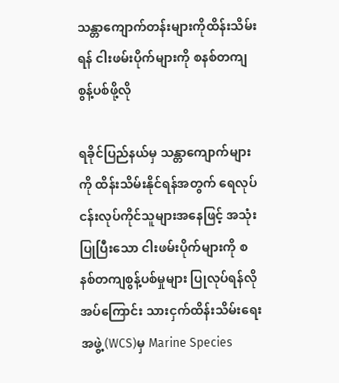သန္တာကျောက်တန်းများကိုထိန်းသိမ်းရန် ငါးဖမ်းပိုက်များကို စနစ်တကျစွန့်ပစ်ဖို့လို

ရခိုင်ပြည်နယ်မှ သန္တာကျောက်များကို ထိန်းသိမ်းနိုင်ရန်အတွက် ရေလုပ်ငန်းလုပ်ကိုင်သူများအနေဖြင့် အသုံးပြုပြီးသော ငါးဖမ်းပိုက်များကို စနစ်တကျစွန့်ပစ်မှုများ ပြုလုပ်ရန်လိုအပ်ကြောင်း သားငှက်ထိန်းသိမ်းရေးအဖွဲ့(WCS)မှ Marine Species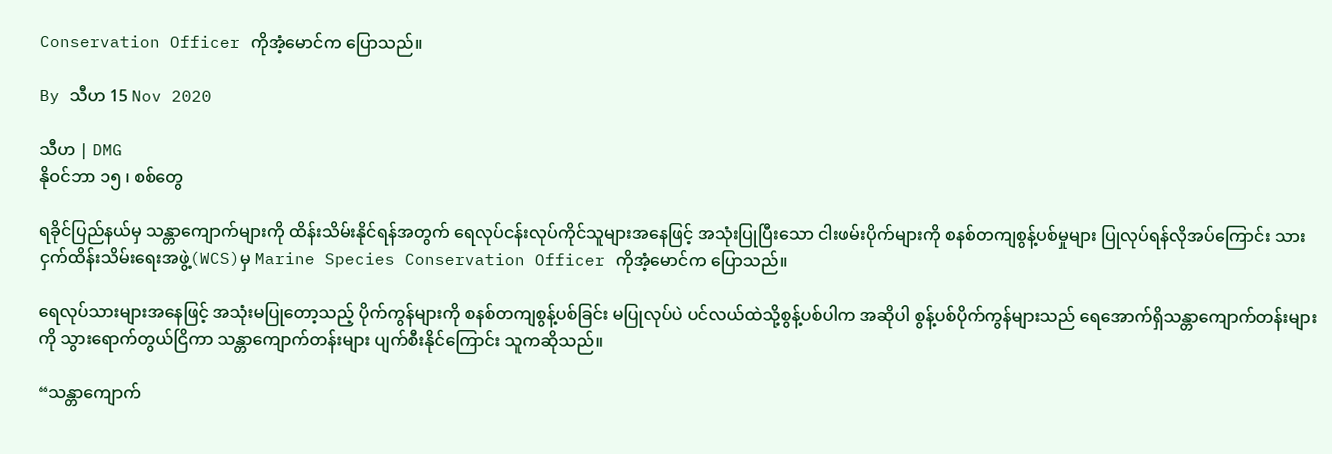Conservation Officer ကိုအံ့မောင်က ပြောသည်။

By သီဟ 15 Nov 2020

သီဟ | DMG
နိုဝင်ဘာ ၁၅ ၊ စစ်တွေ

ရခိုင်ပြည်နယ်မှ သန္တာကျောက်များကို ထိန်းသိမ်းနိုင်ရန်အတွက် ရေလုပ်ငန်းလုပ်ကိုင်သူများအနေဖြင့် အသုံးပြုပြီးသော ငါးဖမ်းပိုက်များကို စနစ်တကျစွန့်ပစ်မှုများ ပြုလုပ်ရန်လိုအပ်ကြောင်း သားငှက်ထိန်းသိမ်းရေးအဖွဲ့(WCS)မှ Marine Species Conservation Officer ကိုအံ့မောင်က ပြောသည်။

ရေလုပ်သားများအနေဖြင့် အသုံးမပြုတော့သည့် ပိုက်ကွန်များကို စနစ်တကျစွန့်ပစ်ခြင်း မပြုလုပ်ပဲ ပင်လယ်ထဲသို့စွန့်ပစ်ပါက အဆိုပါ စွန့်ပစ်ပိုက်ကွန်များသည် ရေအောက်ရှိသန္တာကျောက်တန်းများကို သွားရောက်တွယ်ငြိကာ သန္တာကျောက်တန်းများ ပျက်စီးနိုင်ကြောင်း သူကဆိုသည်။

“သန္တာကျောက်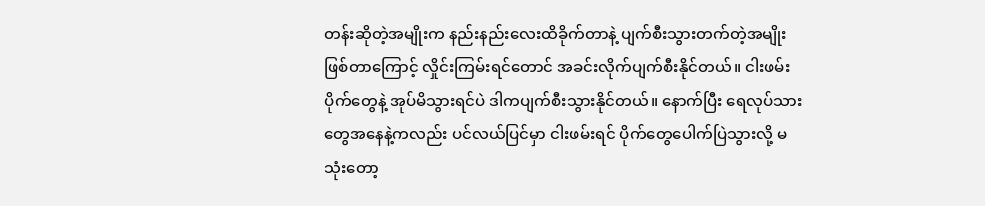တန်းဆိုတဲ့အမျိုးက နည်းနည်းလေးထိခိုက်တာနဲ့ ပျက်စီးသွားတက်တဲ့အမျိုး ဖြစ်တာကြောင့် လှိုင်းကြမ်းရင်တောင် အခင်းလိုက်ပျက်စီးနိုင်တယ်။ ငါးဖမ်းပိုက်တွေနဲ့ အုပ်မိသွားရင်ပဲ ဒါကပျက်စီးသွားနိုင်တယ်။ နောက်ပြီး ရေလုပ်သားတွေအနေနဲ့ကလည်း ပင်လယ်ပြင်မှာ ငါးဖမ်းရင် ပိုက်တွေပေါက်ပြဲသွားလို့ မသုံးတော့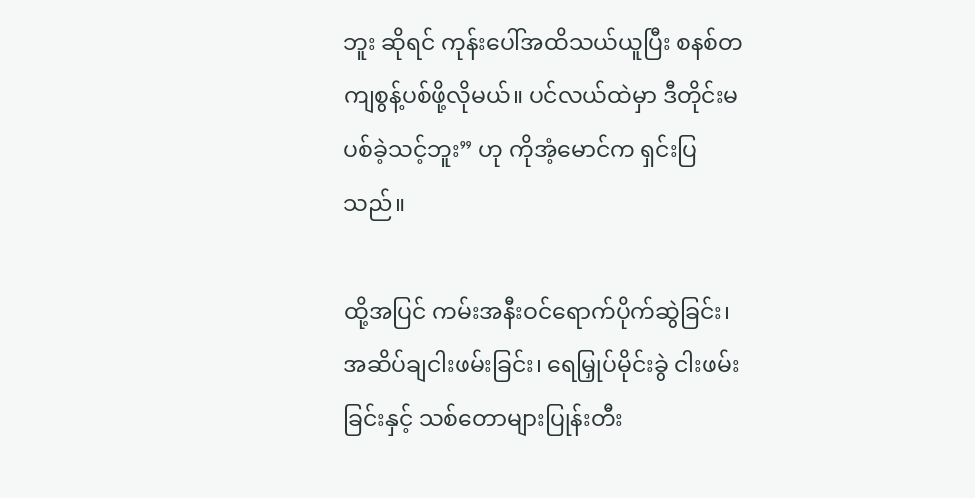ဘူး ဆိုရင် ကုန်းပေါ်အထိသယ်ယူပြီး စနစ်တကျစွန့်ပစ်ဖို့လိုမယ်။ ပင်လယ်ထဲမှာ ဒီတိုင်းမပစ်ခဲ့သင့်ဘူး” ဟု ကိုအံ့မောင်က ရှင်းပြသည်။

ထို့အပြင် ကမ်းအနီးဝင်ရောက်ပိုက်ဆွဲခြင်း၊ အဆိပ်ချငါးဖမ်းခြင်း၊ ရေမြှုပ်မိုင်းခွဲ ငါးဖမ်းခြင်းနှင့် သစ်တောများပြုန်းတီး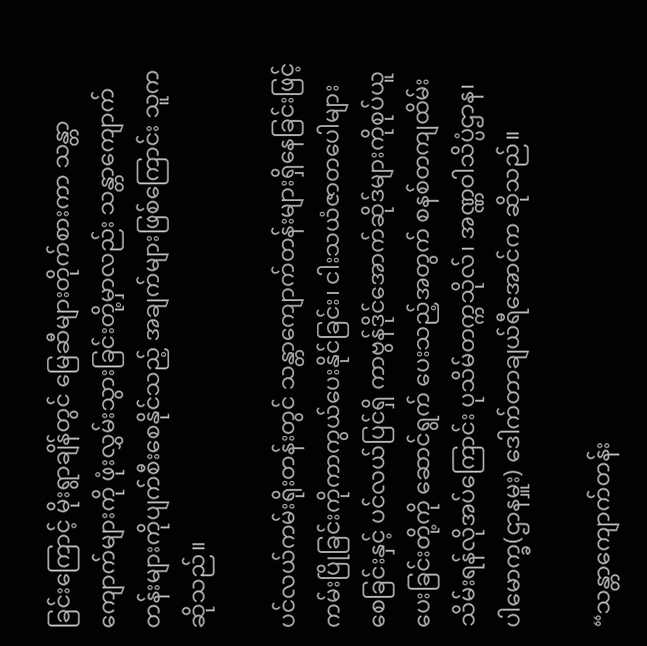ခြင်းကြောင့် မိုးရွာချိန်တွင် မြေဆီများတိုက်စားကာ သန္တာကျောက်များကို ဖုံးလွှမ်းသွားခြင်းတို့မှာလည်း သန္တာကျောက်တန်းများကိုပျက်စီးစေနိုင်သည့် အချက်များဖြစ်ကြောင်း သူက ဆိုသည်။

ပင်လယ်ကမ်းရိုးတန်းတွင် သန္တာကျောက်တန်းများရှိနေခြင်းဖြင့် ကမ်းပြိုခြင်းကိုကာကွယ်ပေးနိုင်ခြင်း၊ ငါးသယံဇာတပေါများစေခြင်းနှင့် ပင်လယ်ပြင်ရှိ ကာဗွန်ဒိုင်အောက်ဆိုဒ်များကိုစုပ်ယူပေးခြင်းတို့ကို ဆောင်ရွက် ပေးသည့်အတွက် စနစ်တကျထိမ်းသိမ်းရန်လိုအပ်ကြောင်း ပုသိမ်တက္ကသိုလ်၊ အဏ္ဏဝါသိပ္ပံဌာန၊ ပါမောက္ခ(ဌာနမှူး) ဒေါက်တာချယ်ရီအောင်က ဆိုသည်။

“သန္တာကျောက်တန်း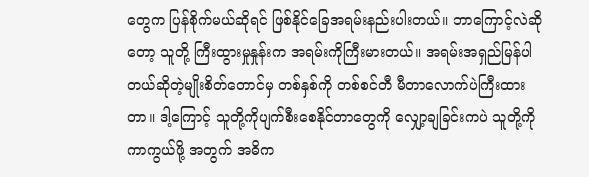တွေက ပြန်စိုက်မယ်ဆိုရင် ဖြစ်နိုင်ခြေအရမ်းနည်းပါးတယ်။ ဘာကြောင့်လဲဆိုတော့ သူတို့ ကြီးထွားမှုနှုန်းက အရမ်းကိုကြီးမားတယ်။ အရမ်းအရှည်မြန်ပါတယ်ဆိုတဲ့မျိုးစိတ်တောင်မှ တစ်နှစ်ကို တစ်စင်တီ မီတာလောက်ပဲကြီးထားတာ။ ဒါ့ကြောင့် သူတို့ကိုပျက်စီးစေနိုင်တာတွေကို လျှော့ချခြင်းကပဲ သူတို့ကိုကာကွယ်ဖို့ အတွက် အဓိက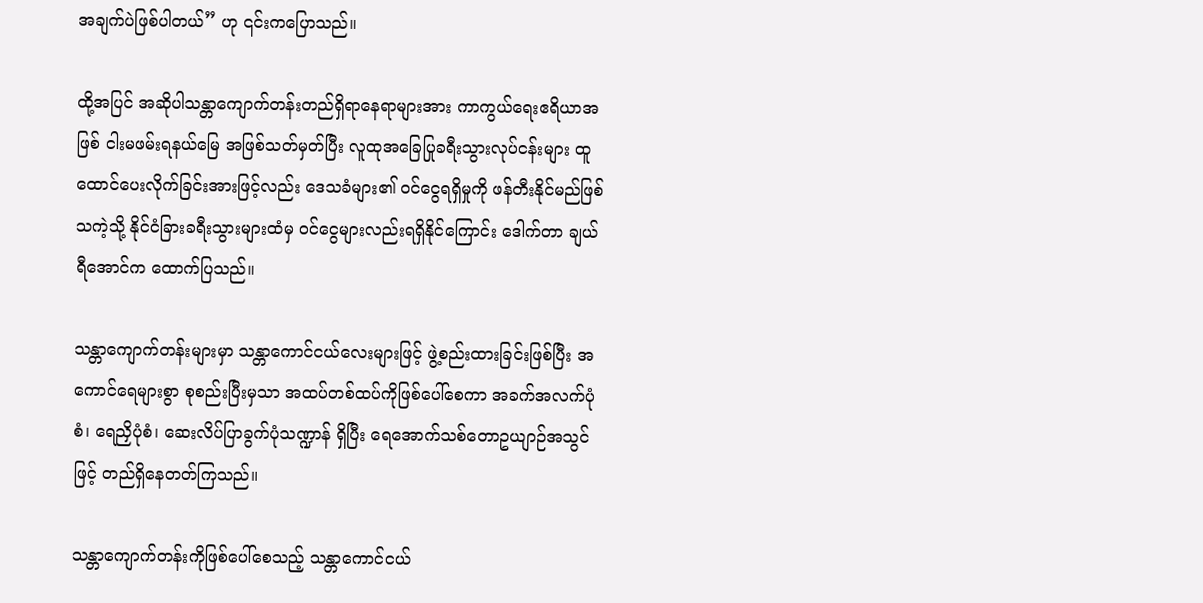အချက်ပဲဖြစ်ပါတယ်” ဟု ၎င်းကပြောသည်။

ထို့အပြင် အဆိုပါသန္တာကျောက်တန်းတည်ရှိရာနေရာများအား ကာကွယ်ရေးဧရိယာအဖြစ် ငါးမဖမ်းရနယ်မြေ အဖြစ်သတ်မှတ်ပြီး လူထုအခြေပြုခရီးသွားလုပ်ငန်းများ ထူထောင်ပေးလိုက်ခြင်းအားဖြင့်လည်း ဒေသခံများ၏ ဝင်ငွေရရှိမှုကို ဖန်တီးနိုင်မည်ဖြစ်သကဲ့သို့ နိုင်ငံခြားခရီးသွားများထံမှ ဝင်ငွေများလည်းရရှိနိုင်ကြောင်း ဒေါက်တာ ချယ်ရီအောင်က ထောက်ပြသည်။

သန္တာကျောက်တန်းများမှာ သန္တာကောင်ငယ်လေးများဖြင့် ဖွဲ့စည်းထားခြင်းဖြစ်ပြီး အကောင်ရေများစွာ စုစည်းပြီးမှသာ အထပ်တစ်ထပ်ကိုဖြစ်ပေါ်စေကာ အခက်အလက်ပုံစံ၊ ရေညှိပုံစံ၊ ဆေးလိပ်ပြာခွက်ပုံသဏ္ဍာန် ရှိပြီး ရေအောက်သစ်တောဥယျာဉ်အသွင်ဖြင့် တည်ရှိနေတတ်ကြသည်။

သန္တာကျောက်တန်းကိုဖြစ်ပေါ်စေသည့် သန္တာကောင်ငယ်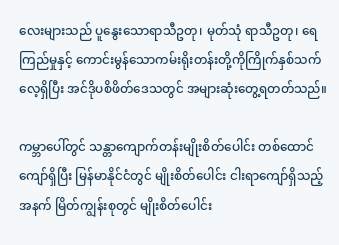လေးများသည် ပူနွေးသောရာသီဥတု၊ မုတ်သုံ ရာသီဥတု၊ ရေကြည်မှုနှင့် ကောင်းမွန်သောကမ်းရိုးတန်းတို့ကိုကြိုက်နှစ်သက်လေ့ရှိပြီး အင်ဒိုပစိဖိတ်ဒေသတွင် အများဆုံးတွေ့ရတတ်သည်။

ကမ္ဘာပေါ်တွင် သန္တာကျောက်တန်းမျိုးစိတ်ပေါင်း တစ်ထောင်ကျော်ရှိပြီး မြန်မာနိုင်ငံတွင် မျိုးစိတ်ပေါင်း ငါးရာကျော်ရှိသည့်အနက် မြိတ်ကျွန်းစုတွင် မျိုးစိတ်ပေါင်း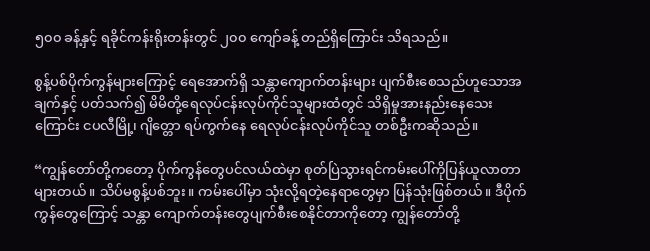၅၀၀ ခန့်နှင့် ရခိုင်ကန်းရိုးတန်းတွင် ၂၀၀ ကျော်ခန့် တည်ရှိကြောင်း သိရသည်။

စွန့်ပစ်ပိုက်ကွန်များကြောင့် ရေအောက်ရှိ သန္တာကျောက်တန်းများ ပျက်စီးစေသည်ဟူသောအချက်နှင့် ပတ်သက်၍ မိမိတို့ရေလုပ်ငန်းလုပ်ကိုင်သူများထံတွင် သိရှိမှုအားနည်းနေသေးကြောင်း ငပလီမြို့၊ ဂျိတ္တော ရပ်ကွက်နေ ရေလုပ်ငန်းလုပ်ကိုင်သူ တစ်ဦးကဆိုသည်။

“ကျွန်တော်တို့ကတော့ ပိုက်ကွန်တွေပင်လယ်ထဲမှာ စုတ်ပြဲသွားရင်ကမ်းပေါ်ကိုပြန်ယူလာတာများတယ်။ သိပ်မစွန့်ပစ်ဘူး။ ကမ်းပေါ်မှာ သုံးလို့ရတဲ့နေရာတွေမှာ ပြန်သုံးဖြစ်တယ်။ ဒီပိုက်ကွန်တွေကြောင့် သန္တာ ကျောက်တန်းတွေပျက်စီးစေနိုင်တာကိုတော့ ကျွန်တော်တို့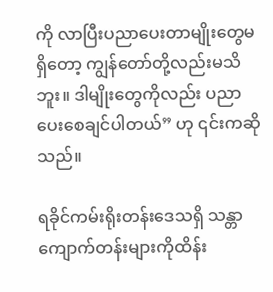ကို လာပြီးပညာပေးတာမျိုးတွေမရှိတော့ ကျွန်တော်တို့လည်းမသိဘူး။ ဒါမျိုးတွေကိုလည်း ပညာပေးစေချင်ပါတယ်” ဟု ၎င်းကဆိုသည်။

ရခိုင်ကမ်းရိုးတန်းဒေသရှိ သန္တာကျောက်တန်းများကိုထိန်း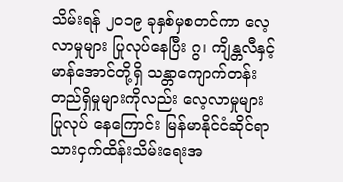သိမ်းရန် ၂၀၁၉ ခုနှစ်မှစတင်ကာ လေ့လာမှုများ ပြုလုပ်နေပြီး ဂွ၊ ကျိန္တလီနှင့် မာန်အောင်တို့ရှိ သန္တာကျောက်တန်းတည်ရှိမှုများကိုလည်း လေ့လာမှုများပြုလုပ် နေကြောင်း မြန်မာနိုင်ငံဆိုင်ရာသားငှက်ထိန်းသိမ်းရေးအ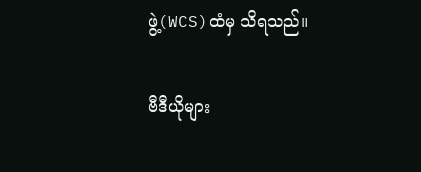ဖွဲ့(WCS)ထံမှ သိရသည်။

ဗီဒီယိုများ